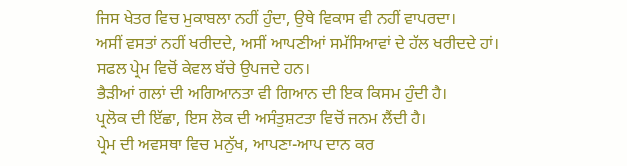ਜਿਸ ਖੇਤਰ ਵਿਚ ਮੁਕਾਬਲਾ ਨਹੀਂ ਹੁੰਦਾ, ਉਥੇ ਵਿਕਾਸ ਵੀ ਨਹੀਂ ਵਾਪਰਦਾ।
ਅਸੀਂ ਵਸਤਾਂ ਨਹੀਂ ਖਰੀਦਦੇ, ਅਸੀਂ ਆਪਣੀਆਂ ਸਮੱਸਿਆਵਾਂ ਦੇ ਹੱਲ ਖਰੀਦਦੇ ਹਾਂ।
ਸਫਲ ਪ੍ਰੇਮ ਵਿਚੋਂ ਕੇਵਲ ਬੱਚੇ ਉਪਜਦੇ ਹਨ।
ਭੈੜੀਆਂ ਗਲਾਂ ਦੀ ਅਗਿਆਨਤਾ ਵੀ ਗਿਆਨ ਦੀ ਇਕ ਕਿਸਮ ਹੁੰਦੀ ਹੈ।
ਪ੍ਰਲੋਕ ਦੀ ਇੱਛਾ, ਇਸ ਲੋਕ ਦੀ ਅਸੰਤੁਸ਼ਟਤਾ ਵਿਚੋਂ ਜਨਮ ਲੈਂਦੀ ਹੈ।
ਪ੍ਰੇਮ ਦੀ ਅਵਸਥਾ ਵਿਚ ਮਨੁੱਖ, ਆਪਣਾ-ਆਪ ਦਾਨ ਕਰ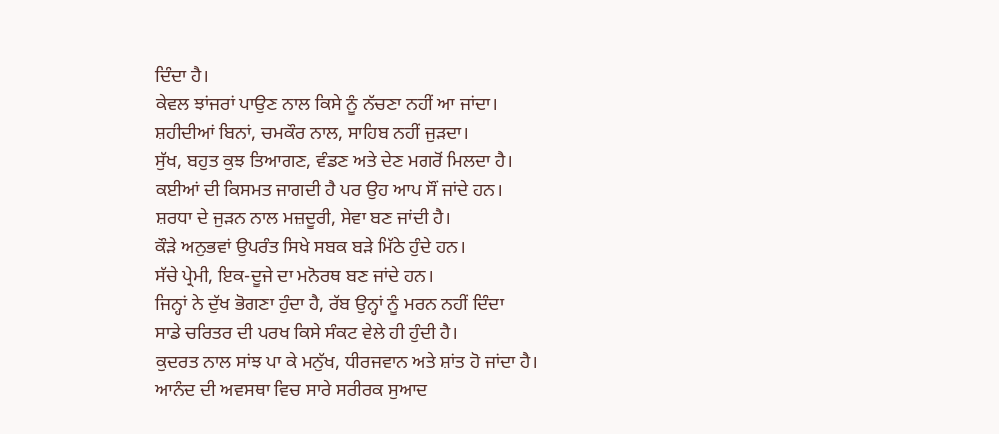ਦਿੰਦਾ ਹੈ।
ਕੇਵਲ ਝਾਂਜਰਾਂ ਪਾਉਣ ਨਾਲ ਕਿਸੇ ਨੂੰ ਨੱਚਣਾ ਨਹੀਂ ਆ ਜਾਂਦਾ।
ਸ਼ਹੀਦੀਆਂ ਬਿਨਾਂ, ਚਮਕੌਰ ਨਾਲ, ਸਾਹਿਬ ਨਹੀਂ ਜੁੜਦਾ।
ਸੁੱਖ, ਬਹੁਤ ਕੁਝ ਤਿਆਗਣ, ਵੰਡਣ ਅਤੇ ਦੇਣ ਮਗਰੋਂ ਮਿਲਦਾ ਹੈ।
ਕਈਆਂ ਦੀ ਕਿਸਮਤ ਜਾਗਦੀ ਹੈ ਪਰ ਉਹ ਆਪ ਸੌਂ ਜਾਂਦੇ ਹਨ।
ਸ਼ਰਧਾ ਦੇ ਜੁੜਨ ਨਾਲ ਮਜ਼ਦੂਰੀ, ਸੇਵਾ ਬਣ ਜਾਂਦੀ ਹੈ।
ਕੌੜੇ ਅਨੁਭਵਾਂ ਉਪਰੰਤ ਸਿਖੇ ਸਬਕ ਬੜੇ ਮਿੱਠੇ ਹੁੰਦੇ ਹਨ।
ਸੱਚੇ ਪ੍ਰੇਮੀ, ਇਕ-ਦੂਜੇ ਦਾ ਮਨੋਰਥ ਬਣ ਜਾਂਦੇ ਹਨ।
ਜਿਨ੍ਹਾਂ ਨੇ ਦੁੱਖ ਭੋਗਣਾ ਹੁੰਦਾ ਹੈ, ਰੱਬ ਉਨ੍ਹਾਂ ਨੂੰ ਮਰਨ ਨਹੀਂ ਦਿੰਦਾ
ਸਾਡੇ ਚਰਿਤਰ ਦੀ ਪਰਖ ਕਿਸੇ ਸੰਕਟ ਵੇਲੇ ਹੀ ਹੁੰਦੀ ਹੈ।
ਕੁਦਰਤ ਨਾਲ ਸਾਂਝ ਪਾ ਕੇ ਮਨੁੱਖ, ਧੀਰਜਵਾਨ ਅਤੇ ਸ਼ਾਂਤ ਹੋ ਜਾਂਦਾ ਹੈ।
ਆਨੰਦ ਦੀ ਅਵਸਥਾ ਵਿਚ ਸਾਰੇ ਸਰੀਰਕ ਸੁਆਦ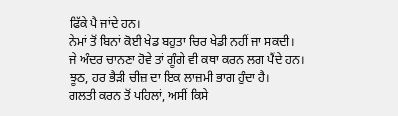ਫਿੱਕੇ ਪੈ ਜਾਂਦੇ ਹਨ।
ਨੇਮਾਂ ਤੋਂ ਬਿਨਾਂ ਕੋਈ ਖੇਡ ਬਹੁਤਾ ਚਿਰ ਖੇਡੀ ਨਹੀਂ ਜਾ ਸਕਦੀ।
ਜੇ ਅੰਦਰ ਚਾਨਣਾ ਹੋਵੇ ਤਾਂ ਗੂੰਗੇ ਵੀ ਕਥਾ ਕਰਨ ਲਗ ਪੈਂਦੇ ਹਨ।
ਝੂਠ, ਹਰ ਭੈੜੀ ਚੀਜ਼ ਦਾ ਇਕ ਲਾਜ਼ਮੀ ਭਾਗ ਹੁੰਦਾ ਹੈ।
ਗਲਤੀ ਕਰਨ ਤੋਂ ਪਹਿਲਾਂ, ਅਸੀਂ ਕਿਸੇ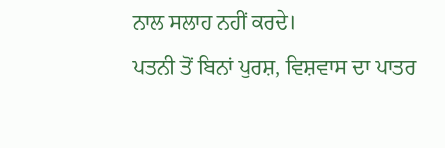ਨਾਲ ਸਲਾਹ ਨਹੀਂ ਕਰਦੇ।
ਪਤਨੀ ਤੋਂ ਬਿਨਾਂ ਪੁਰਸ਼, ਵਿਸ਼ਵਾਸ ਦਾ ਪਾਤਰ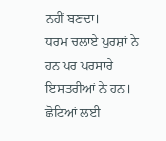ਨਹੀਂ ਬਣਦਾ।
ਧਰਮ ਚਲਾਏ ਪੁਰਸ਼ਾਂ ਨੇ ਹਨ ਪਰ ਪਰਸਾਰੇ ਇਸਤਰੀਆਂ ਨੇ ਹਨ।
ਛੋਟਿਆਂ ਲਈ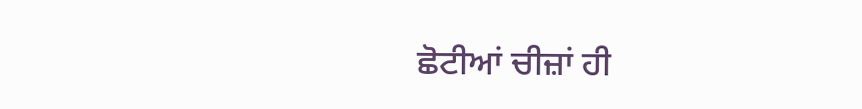ਛੋਟੀਆਂ ਚੀਜ਼ਾਂ ਹੀ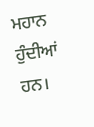ਮਹਾਨ ਹੁੰਦੀਆਂ ਹਨ।